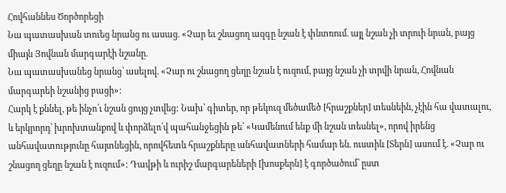Հովհաննես Ծործորեցի
Նա պատասխան տուեց նրանց ու ասաց. «Չար եւ շնացող ազգը նշան է փնտռում. այլ նշան չի տրուի նրան, բայց միայն Յովնան մարգարէի նշանը.
Նա պատասխանեց նրանց՝ ասելով. «Չար ու շնացող ցեղը նշան է ուզում, բայց նշան չի տրվի նրան, Հովնան մարգարեի նշանից բացի»:
Հարկ է քննել, թե ինչո՛ւ նշան ցույց չտվեց: Նախ՝ գիտեր, որ թեկուզ մեծամեծ [հրաշքներ] տեսնեին, չէին հա վատալու, և երկրորդ՝ խրոխտանքով և փորձելո՛վ պահանջեցին թե՝ «Կամենում ենք մի նշան տեսնել», որով իրենց անհավատությունը հայտնեցին, որովհետև հրաշքները անհավատների համար են. ուստիև [Տերն] ասում է. «Չար ու շնացող ցեղը նշան է ուզում»: Դավթի և ուրիշ մարգարեների [խոսքերն] է գործածում՝ ըստ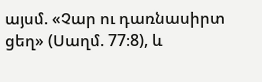այսմ. «Չար ու դառնասիրտ ցեղ» (Սաղմ. 77։8), և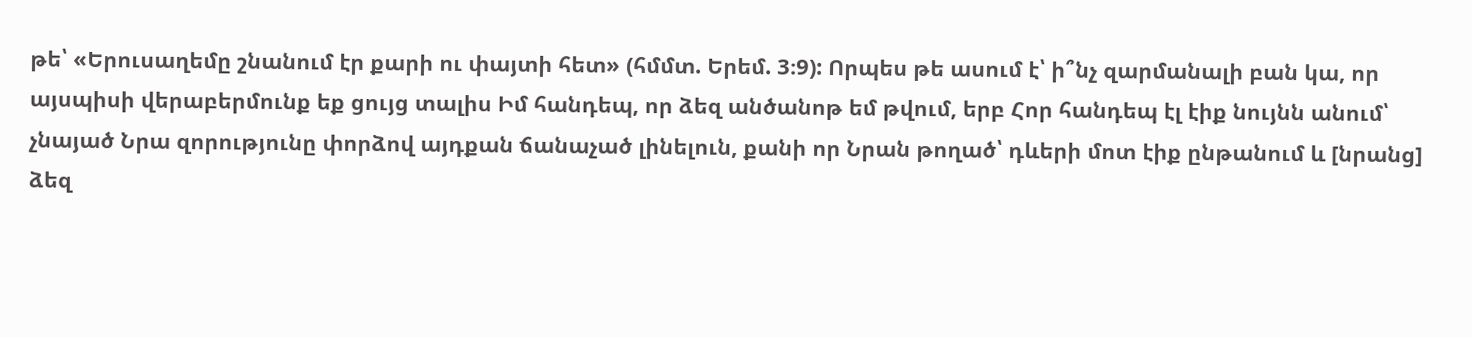թե՝ «Երուսաղեմը շնանում էր քարի ու փայտի հետ» (հմմտ. Երեմ. 3։9): Որպես թե ասում է՝ ի՞նչ զարմանալի բան կա, որ այսպիսի վերաբերմունք եք ցույց տալիս Իմ հանդեպ, որ ձեզ անծանոթ եմ թվում, երբ Հոր հանդեպ էլ էիք նույնն անում՝ չնայած Նրա զորությունը փորձով այդքան ճանաչած լինելուն, քանի որ Նրան թողած՝ դևերի մոտ էիք ընթանում և [նրանց] ձեզ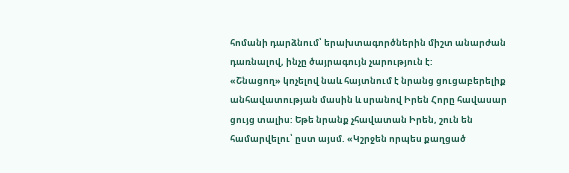հոմանի դարձնում՝ երախտագործներին միշտ անարժան դառնալով, ինչը ծայրագույն չարություն է:
«Շնացող» կոչելով նաև հայտնում է նրանց ցուցաբերելիք անհավատության մասին և սրանով Իրեն Հորը հավասար ցույց տալիս: Եթե նրանք չհավատան Իրեն, շուն են համարվելու՝ ըստ այսմ. «Կշրջեն որպես քաղցած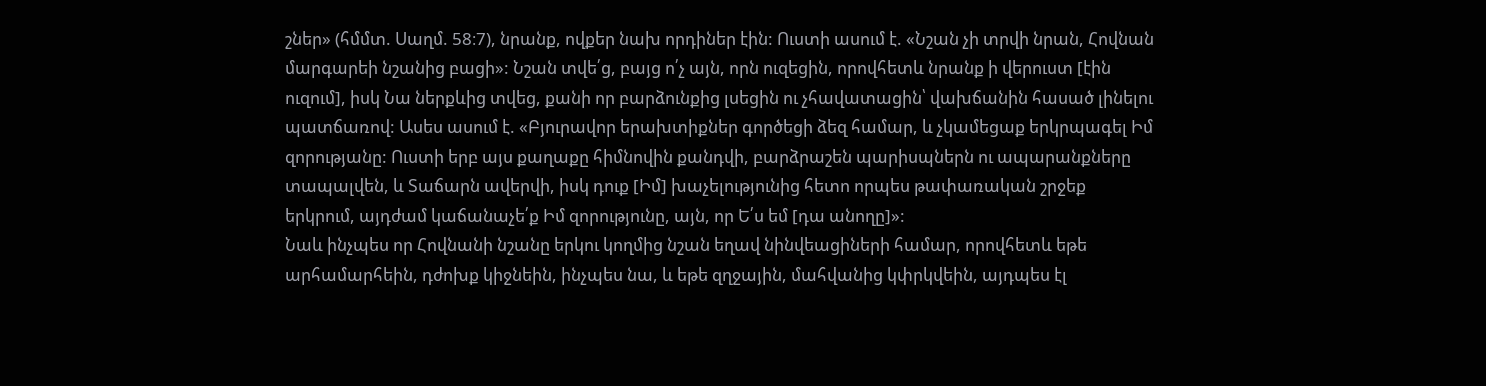շներ» (հմմտ. Սաղմ. 58։7), նրանք, ովքեր նախ որդիներ էին: Ուստի ասում է. «Նշան չի տրվի նրան, Հովնան մարգարեի նշանից բացի»: Նշան տվե՛ց, բայց ո՛չ այն, որն ուզեցին, որովհետև նրանք ի վերուստ [էին ուզում], իսկ Նա ներքևից տվեց, քանի որ բարձունքից լսեցին ու չհավատացին՝ վախճանին հասած լինելու պատճառով: Ասես ասում է. «Բյուրավոր երախտիքներ գործեցի ձեզ համար, և չկամեցաք երկրպագել Իմ զորությանը: Ուստի երբ այս քաղաքը հիմնովին քանդվի, բարձրաշեն պարիսպներն ու ապարանքները տապալվեն, և Տաճարն ավերվի, իսկ դուք [Իմ] խաչելությունից հետո որպես թափառական շրջեք երկրում, այդժամ կաճանաչե՛ք Իմ զորությունը, այն, որ Ե՛ս եմ [դա անողը]»:
Նաև ինչպես որ Հովնանի նշանը երկու կողմից նշան եղավ նինվեացիների համար, որովհետև եթե արհամարհեին, դժոխք կիջնեին, ինչպես նա, և եթե զղջային, մահվանից կփրկվեին, այդպես էլ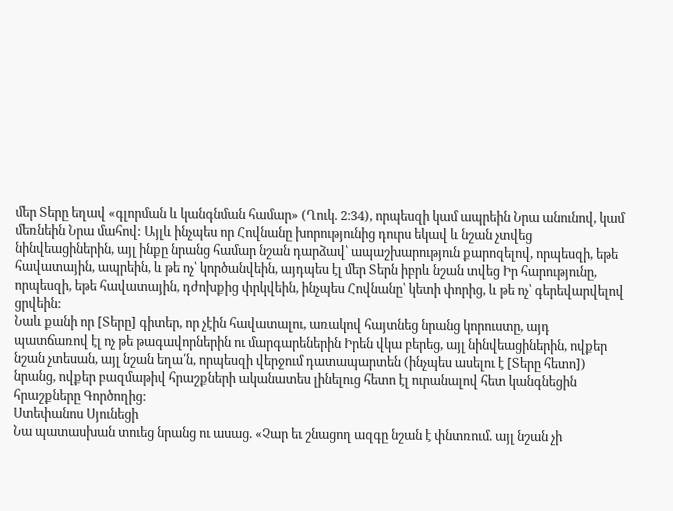մեր Տերը եղավ «գլորման և կանգնման համար» (Ղուկ. 2։34), որպեսզի կամ ապրեին Նրա անունով, կամ մեռնեին Նրա մահով: Այլև ինչպես որ Հովնանը խորությունից դուրս եկավ և նշան չտվեց նինվեացիներին, այլ ինքը նրանց համար նշան դարձավ՝ ապաշխարություն քարոզելով, որպեսզի, եթե հավատային, ապրեին, և թե ոչ՝ կործանվեին, այդպես էլ մեր Տերն իբրև նշան տվեց Իր հարությունը, որպեսզի, եթե հավատային, դժոխքից փրկվեին, ինչպես Հովնանը՝ կետի փորից, և թե ոչ՝ գերեվարվելով ցրվեին:
Նաև քանի որ [Տերը] գիտեր, որ չէին հավատալու, առակով հայտնեց նրանց կորուստը, այդ պատճառով էլ ոչ թե թագավորներին ու մարգարեներին Իրեն վկա բերեց, այլ նինվեացիներին, ովքեր նշան չտեսան, այլ նշան եղա՛ն, որպեսզի վերջում դատապարտեն (ինչպես ասելու է [Տերը հետո]) նրանց, ովքեր բազմաթիվ հրաշքների ականատես լինելուց հետո էլ ուրանալով հետ կանգնեցին հրաշքները Գործողից:
Ստեփանոս Սյունեցի
Նա պատասխան տուեց նրանց ու ասաց. «Չար եւ շնացող ազգը նշան է փնտռում. այլ նշան չի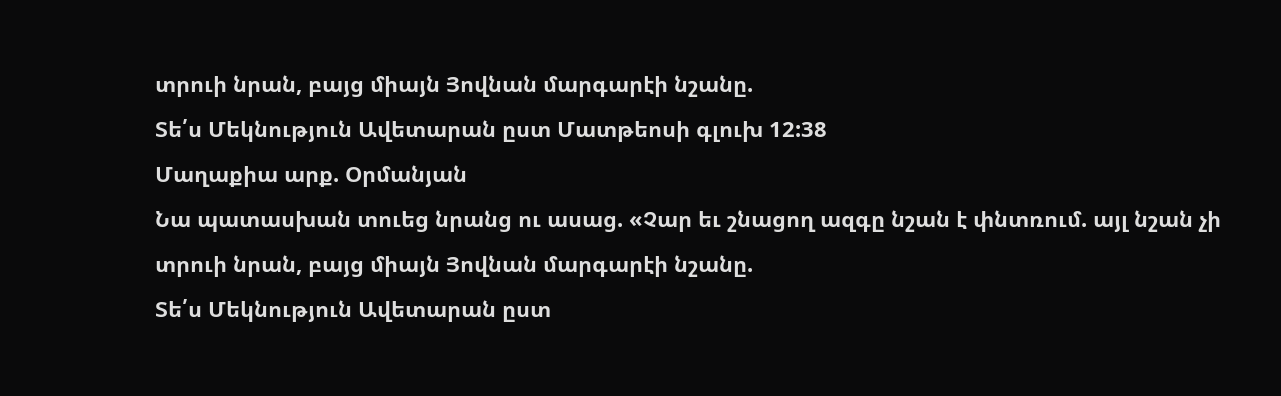տրուի նրան, բայց միայն Յովնան մարգարէի նշանը.
Տե՛ս Մեկնություն Ավետարան ըստ Մատթեոսի գլուխ 12:38
Մաղաքիա արք. Օրմանյան
Նա պատասխան տուեց նրանց ու ասաց. «Չար եւ շնացող ազգը նշան է փնտռում. այլ նշան չի տրուի նրան, բայց միայն Յովնան մարգարէի նշանը.
Տե՛ս Մեկնություն Ավետարան ըստ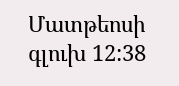Մատթեոսի գլուխ 12:38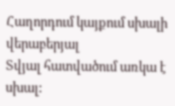Հաղորդում կայքում սխալի վերաբերյալ
Տվյալ հատվածում առկա է սխալ: